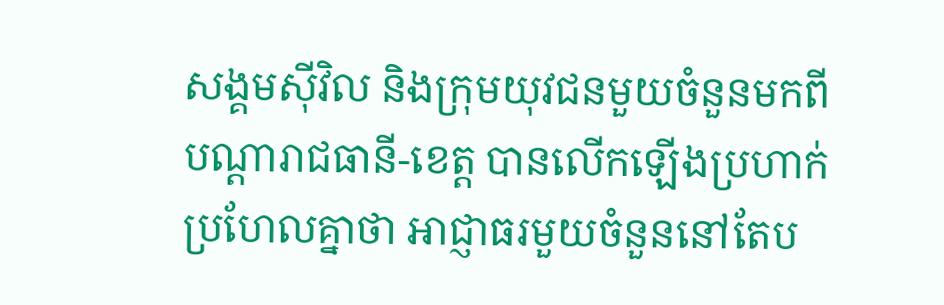សង្គមស៊ីវិល និងក្រុមយុវជនមួយចំនួនមកពីបណ្ដារាជធានី-ខេត្ត បានលើកឡើងប្រហាក់ប្រហែលគ្នាថា អាជ្ញាធរមួយចំនួននៅតែប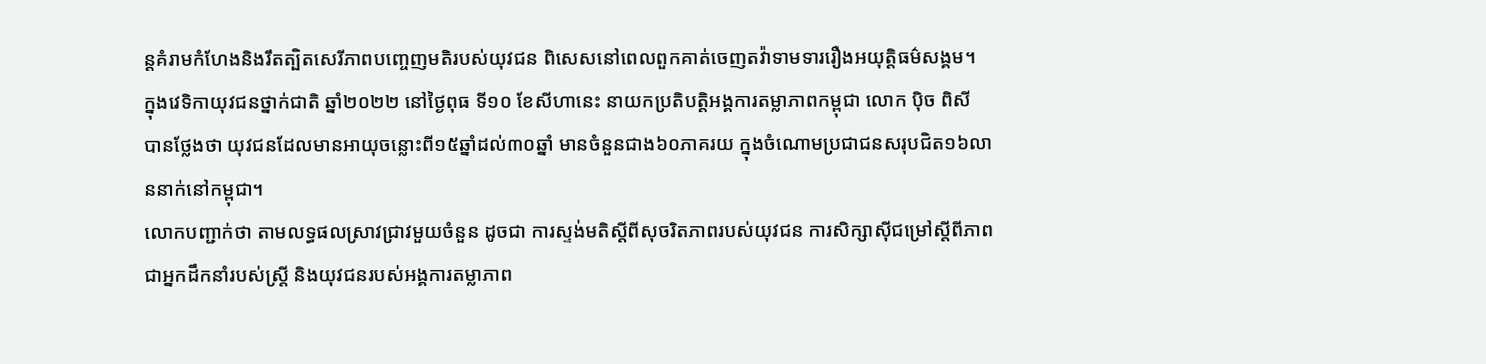ន្តគំរាមកំហែងនិងរឹតត្បិតសេរីភាពបញ្ចេញមតិរបស់យុវជន ពិសេសនៅពេលពួកគាត់ចេញតវ៉ាទាមទាររឿងអយុត្តិធម៌សង្គម។
ក្នុងវេទិកាយុវជនថ្នាក់ជាតិ ឆ្នាំ២០២២ នៅថ្ងៃពុធ ទី១០ ខែសីហានេះ នាយកប្រតិបត្តិអង្គការតម្លាភាពកម្ពុជា លោក ប៉ិច ពិសី បានថ្លែងថា យុវជនដែលមានអាយុចន្លោះពី១៥ឆ្នាំដល់៣០ឆ្នាំ មានចំនួនជាង៦០ភាគរយ ក្នុងចំណោមប្រជាជនសរុបជិត១៦លាននាក់នៅកម្ពុជា។
លោកបញ្ជាក់ថា តាមលទ្ធផលស្រាវជ្រាវមួយចំនួន ដូចជា ការស្ទង់មតិស្តីពីសុចរិតភាពរបស់យុវជន ការសិក្សាស៊ីជម្រៅស្តីពីភាពជាអ្នកដឹកនាំរបស់ស្ត្រី និងយុវជនរបស់អង្គការតម្លាភាព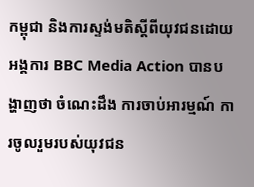កម្ពុជា និងការស្ទង់មតិស្តីពីយុវជនដោយអង្គការ BBC Media Action បានបង្ហាញថា ចំណេះដឹង ការចាប់អារម្មណ៍ ការចូលរួមរបស់យុវជន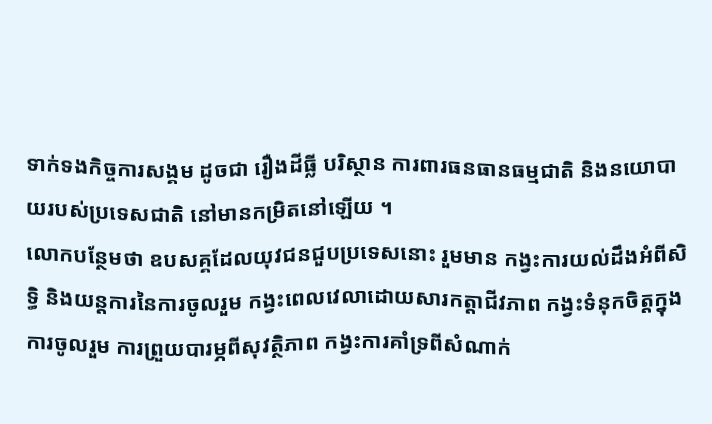ទាក់ទងកិច្ចការសង្គម ដូចជា រឿងដីធ្លី បរិស្ថាន ការពារធនធានធម្មជាតិ និងនយោបាយរបស់ប្រទេសជាតិ នៅមានកម្រិតនៅឡើយ ។
លោកបន្ថែមថា ឧបសគ្គដែលយុវជនជួបប្រទេសនោះ រួមមាន កង្វះការយល់ដឹងអំពីសិទ្ធិ និងយន្តការនៃការចូលរួម កង្វះពេលវេលាដោយសារកត្តាជីវភាព កង្វះទំនុកចិត្តក្នុងការចូលរួម ការព្រួយបារម្ភពីសុវត្ថិភាព កង្វះការគាំទ្រពីសំណាក់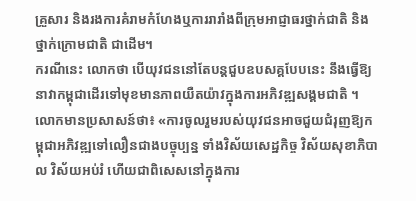គ្រួសារ និងរងការគំរាមកំហែងឬការរារាំងពីក្រុមអាជ្ញាធរថ្នាក់ជាតិ និងថ្នាក់ក្រោមជាតិ ជាដើម។
ករណីនេះ លោកថា បើយុវជននៅតែបន្តជួបឧបសគ្គបែបនេះ នឹងធ្វើឱ្យនាវាកម្ពុជាដើរទៅមុខមានភាពយឺតយ៉ាវក្នុងការអភិវឌ្ឍសង្គមជាតិ ។
លោកមានប្រសាសន៍ថា៖ «ការចូលរួមរបស់យុវជនអាចជួយជំរុញឱ្យកម្ពុជាអភិវឌ្ឍទៅលឿនជាងបច្ចុប្បន្ន ទាំងវិស័យសេដ្ឋកិច្ច វិស័យសុខាភិបាល វិស័យអប់រំ ហើយជាពិសេសនៅក្នុងការ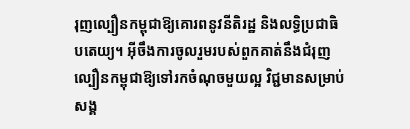រុញល្បឿនកម្ពុជាឱ្យគោរពនូវនីតិរដ្ឋ និងលទ្ធិប្រជាធិបតេយ្យ។ អ៊ីចឹងការចូលរួមរបស់ពួកគាត់នឹងជំរុញល្បឿនកម្ពុជាឱ្យទៅរកចំណុចមួយល្អ វិជ្ជមានសម្រាប់សង្គ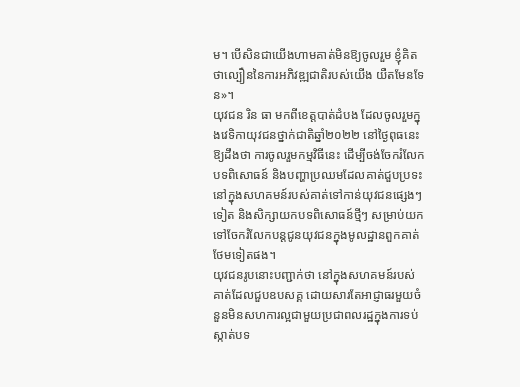ម។ បើសិនជាយើងហាមគាត់មិនឱ្យចូលរួម ខ្ញុំគិតថាល្បឿននៃការអភិវឌ្ឍជាតិរបស់យើង យឺតមែនទែន»។
យុវជន រិន ធា មកពីខេត្តបាត់ដំបង ដែលចូលរួមក្នុងវេទិកាយុវជនថ្នាក់ជាតិឆ្នាំ២០២២ នៅថ្ងៃពុធនេះ ឱ្យដឹងថា ការចូលរួមកម្មវិធីនេះ ដើម្បីចង់ចែករំលែកបទពិសោធន៍ និងបញ្ហាប្រឈមដែលគាត់ជួបប្រទះនៅក្នុងសហគមន៍របស់គាត់ទៅកាន់យុវជនផ្សេងៗទៀត និងសិក្សាយកបទពិសោធន៍ថ្មីៗ សម្រាប់យកទៅចែករំលែកបន្តជូនយុវជនក្នុងមូលដ្ឋានពួកគាត់ថែមទៀតផង។
យុវជនរូបនោះបញ្ជាក់ថា នៅក្នុងសហគមន៍របស់គាត់ដែលជួបឧបសគ្គ ដោយសារតែអាជ្ញាធរមួយចំនួនមិនសហការល្អជាមួយប្រជាពលរដ្ឋក្នុងការទប់ស្កាត់បទ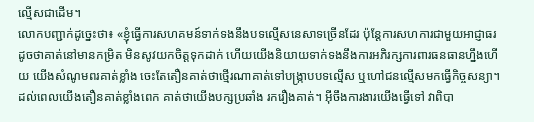ល្មើសជាដើម។
លោកបញ្ជាក់ដូច្នេះថា៖ «ខ្ញុំធ្វើការសហគមន៍ទាក់ទងនឹងបទល្មើសនេសាទច្រើនដែរ ប៉ុន្តែការសហការជាមួយអាជ្ញាធរ ដូចថាគាត់នៅមានកម្រិត មិនសូវយកចិត្តទុកដាក់ ហើយយើងនិយាយទាក់ទងនឹងការអភិរក្សការពារធនធានហ្នឹងហើយ យើងសំណូមពរគាត់ខ្លាំង ចេះតែតឿនគាត់ថាថ្មើរណាគាត់ទៅបង្ក្រាបបទល្មើស ឬហៅជនល្មើសមកធ្វើកិច្ចសន្យា។ ដល់ពេលយើងតឿនគាត់ខ្លាំងពេក គាត់ថាយើងបក្សប្រឆាំង រករឿងគាត់។ អ៊ីចឹងការងារយើងធ្វើទៅ វាពិបា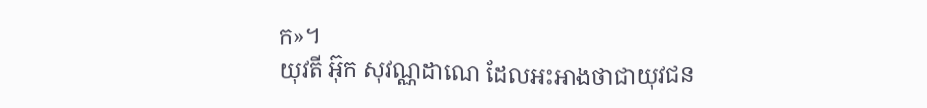ក»។
យុវតី អ៊ុក សុវណ្ណដាណេ ដែលអះអាងថាជាយុវជន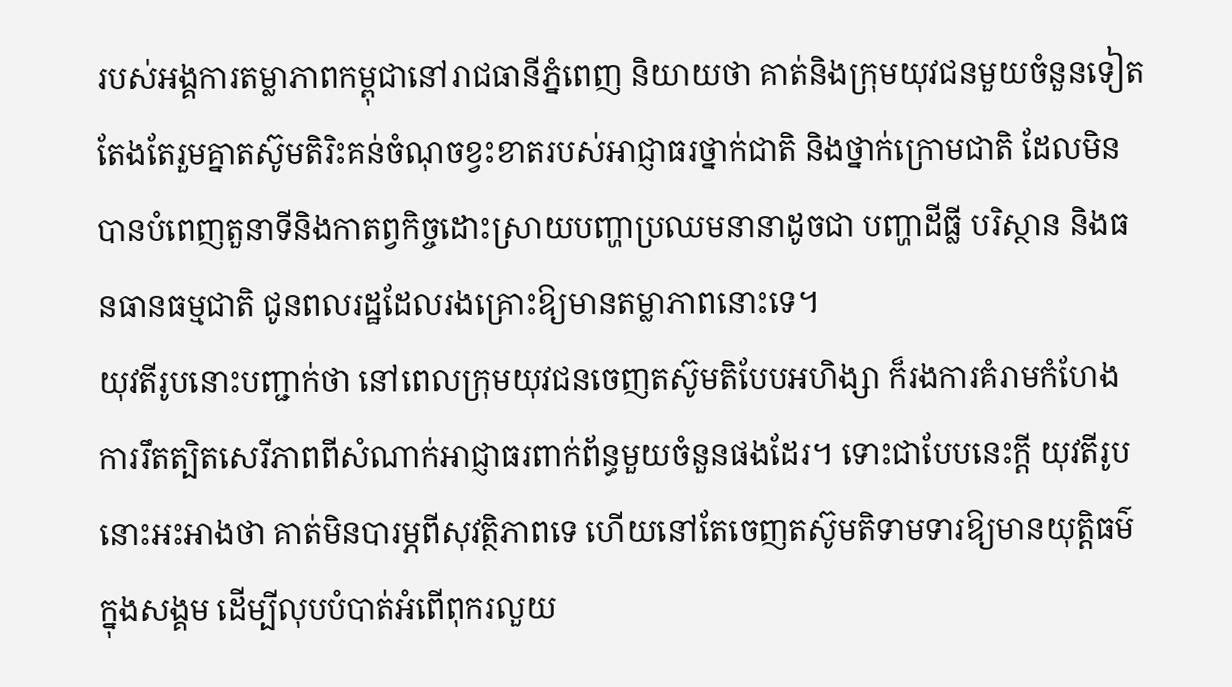របស់អង្គការតម្លាភាពកម្ពុជានៅរាជធានីភ្នំពេញ និយាយថា គាត់និងក្រុមយុវជនមួយចំនួនទៀតតែងតែរួមគ្នាតស៊ូមតិរិះគន់ចំណុចខ្វះខាតរបស់អាជ្ញាធរថ្នាក់ជាតិ និងថ្នាក់ក្រោមជាតិ ដែលមិនបានបំពេញតួនាទីនិងកាតព្វកិច្ចដោះស្រាយបញ្ហាប្រឈមនានាដូចជា បញ្ហាដីធ្លី បរិស្ថាន និងធនធានធម្មជាតិ ជូនពលរដ្ឋដែលរងគ្រោះឱ្យមានតម្លាភាពនោះទេ។
យុវតីរូបនោះបញ្ជាក់ថា នៅពេលក្រុមយុវជនចេញតស៊ូមតិបែបអហិង្សា ក៏រងការគំរាមកំហែង ការរឹតត្បិតសេរីភាពពីសំណាក់អាជ្ញាធរពាក់ព័ន្ធមួយចំនួនផងដែរ។ ទោះជាបែបនេះក្តី យុវតីរូបនោះអះអាងថា គាត់មិនបារម្ភពីសុវត្ថិភាពទេ ហើយនៅតែចេញតស៊ូមតិទាមទារឱ្យមានយុត្តិធម៌ក្នុងសង្គម ដើម្បីលុបបំបាត់អំពើពុករលួយ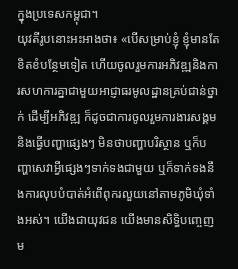ក្នុងប្រទេសកម្ពុជា។
យុវតីរូបនោះអះអាងថា៖ «បើសម្រាប់ខ្ញុំ ខ្ញុំមានតែខិតខំបន្ថែមទៀត ហើយចូលរួមការអភិវឌ្ឍនិងការសហការគ្នាជាមួយអាជ្ញាធរមូលដ្ឋានគ្រប់ជាន់ថ្នាក់ ដើម្បីអភិវឌ្ឍ ក៏ដូចជាការចូលរួមការងារសង្គម និងធ្វើបញ្ហាផ្សេងៗ មិនថាបញ្ហាបរិស្ថាន ឬក៏បញ្ហាសេវាអ្វីផ្សេងៗទាក់ទងជាមួយ ឬក៏ទាក់ទងនឹងការលុបបំបាត់អំពើពុករលួយនៅតាមភូមិឃុំទាំងអស់។ យើងជាយុវជន យើងមានសិទ្ធិបញ្ចេញម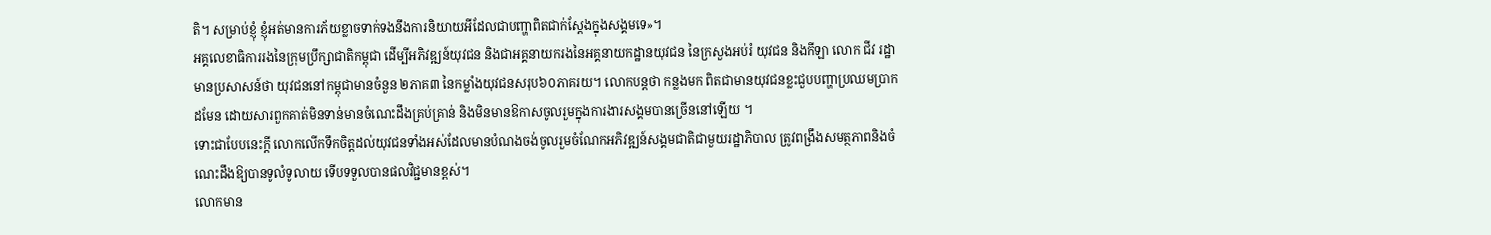តិ។ សម្រាប់ខ្ញុំ ខ្ញុំអត់មានការភ័យខ្លាចទាក់ទងនឹងការនិយាយអីដែលជាបញ្ហាពិតជាក់ស្តែងក្នុងសង្គមទេ»។
អគ្គលេខាធិការរងនៃក្រុមប្រឹក្សាជាតិកម្ពុជា ដើម្បីអភិវឌ្ឍន៍យុវជន និងជាអគ្គនាយករងនៃអគ្គនាយកដ្ឋានយុវជន នៃក្រសួងអប់រំ យុវជន និងកីឡា លោក ជីវ រដ្ឋា មានប្រសាសន៍ថា យុវជននៅកម្ពុជាមានចំនួន ២ភាគ៣ នៃកម្លាំងយុវជនសរុប៦០ភាគរយ។ លោកបន្តថា កន្លងមក ពិតជាមានយុវជនខ្លះជួបបញ្ហាប្រឈមប្រាកដមែន ដោយសារពួកគាត់មិនទាន់មានចំណេះដឹងគ្រប់គ្រាន់ និងមិនមានឱកាសចូលរួមក្នុងការងារសង្គមបានច្រើននៅឡើយ ។
ទោះជាបែបនេះក្តី លោកលើកទឹកចិត្តដល់យុវជនទាំងអស់ដែលមានបំណងចង់ចូលរួមចំណែកអភិវឌ្ឍន៍សង្គមជាតិជាមួយរដ្ឋាភិបាល ត្រូវពង្រឹងសមត្ថភាពនិងចំណេះដឹងឱ្យបានទូលំទូលាយ ទើបទទួលបានផលវិជ្ជមានខ្ពស់។
លោកមាន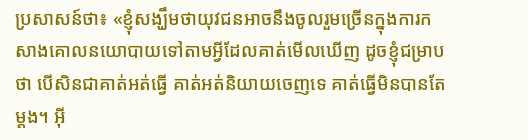ប្រសាសន៍ថា៖ «ខ្ញុំសង្ឃឹមថាយុវជនអាចនឹងចូលរួមច្រើនក្នុងការកសាងគោលនយោបាយទៅតាមអ្វីដែលគាត់មើលឃើញ ដូចខ្ញុំជម្រាបថា បើសិនជាគាត់អត់ធ្វើ គាត់អត់និយាយចេញទេ គាត់ធ្វើមិនបានតែម្តង។ អ៊ី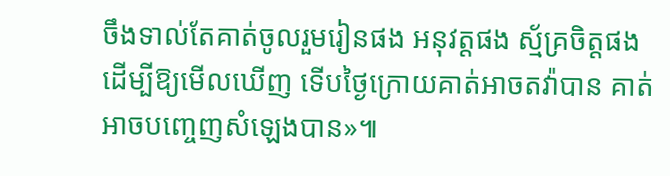ចឹងទាល់តែគាត់ចូលរួមរៀនផង អនុវត្តផង ស្ម័គ្រចិត្តផង ដើម្បីឱ្យមើលឃើញ ទើបថ្ងៃក្រោយគាត់អាចតវ៉ាបាន គាត់អាចបញ្ចេញសំឡេងបាន»៕